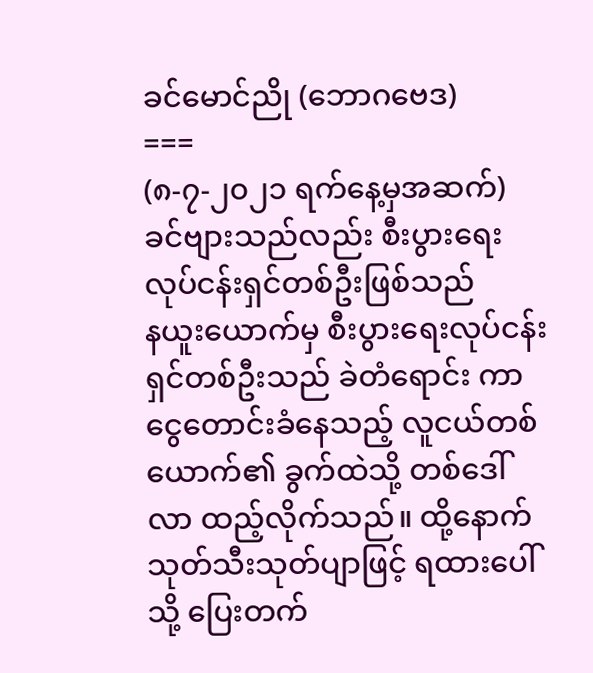ခင်မောင်ညို (ဘောဂဗေဒ)
===
(၈-၇-၂၀၂၁ ရက်နေ့မှအဆက်)
ခင်ဗျားသည်လည်း စီးပွားရေးလုပ်ငန်းရှင်တစ်ဦးဖြစ်သည်
နယူးယောက်မှ စီးပွားရေးလုပ်ငန်းရှင်တစ်ဦးသည် ခဲတံရောင်း ကာ ငွေတောင်းခံနေသည့် လူငယ်တစ်ယောက်၏ ခွက်ထဲသို့ တစ်ဒေါ် လာ ထည့်လိုက်သည်။ ထို့နောက် သုတ်သီးသုတ်ပျာဖြင့် ရထားပေါ်သို့ ပြေးတက်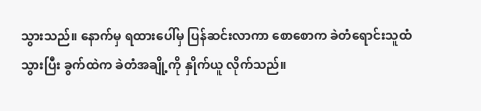သွားသည်။ နောက်မှ ရထားပေါ်မှ ပြန်ဆင်းလာကာ စောစောက ခဲတံရောင်းသူထံသွားပြီး ခွက်ထဲက ခဲတံအချို့ကို နှိုက်ယူ လိုက်သည်။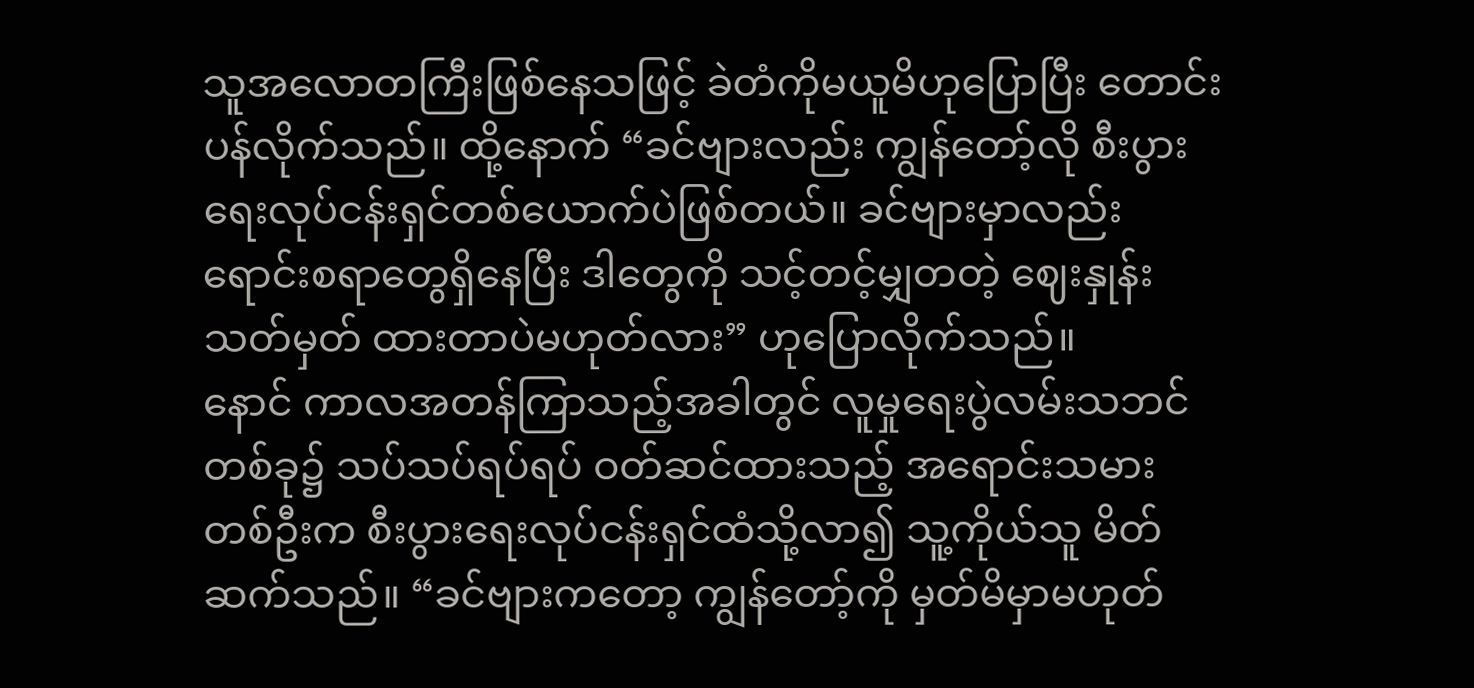သူအလောတကြီးဖြစ်နေသဖြင့် ခဲတံကိုမယူမိဟုပြောပြီး တောင်းပန်လိုက်သည်။ ထို့နောက် “ခင်ဗျားလည်း ကျွန်တော့်လို စီးပွားရေးလုပ်ငန်းရှင်တစ်ယောက်ပဲဖြစ်တယ်။ ခင်ဗျားမှာလည်း ရောင်းစရာတွေရှိနေပြီး ဒါတွေကို သင့်တင့်မျှတတဲ့ ဈေးနှုန်း သတ်မှတ် ထားတာပဲမဟုတ်လား” ဟုပြောလိုက်သည်။
နောင် ကာလအတန်ကြာသည့်အခါတွင် လူမှုရေးပွဲလမ်းသဘင် တစ်ခု၌ သပ်သပ်ရပ်ရပ် ဝတ်ဆင်ထားသည့် အရောင်းသမားတစ်ဦးက စီးပွားရေးလုပ်ငန်းရှင်ထံသို့လာ၍ သူ့ကိုယ်သူ မိတ်ဆက်သည်။ “ခင်ဗျားကတော့ ကျွန်တော့်ကို မှတ်မိမှာမဟုတ်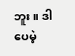ဘူး။ ဒါပေမဲ့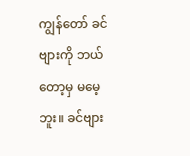ကျွန်တော် ခင်ဗျားကို ဘယ်တော့မှ မမေ့ဘူး။ ခင်ဗျား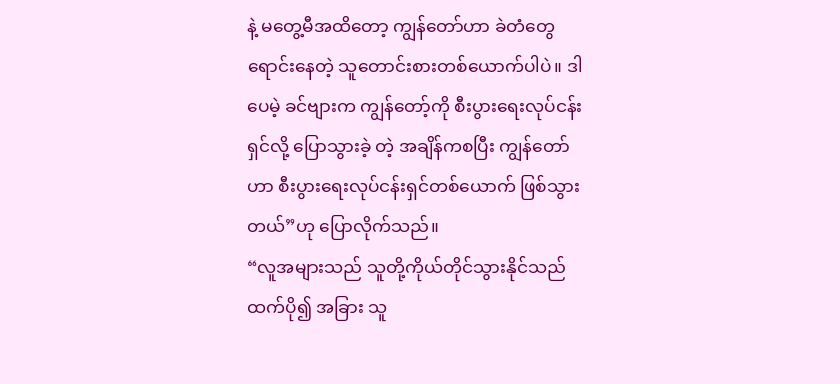နဲ့ မတွေ့မီအထိတော့ ကျွန်တော်ဟာ ခဲတံတွေရောင်းနေတဲ့ သူတောင်းစားတစ်ယောက်ပါပဲ။ ဒါပေမဲ့ ခင်ဗျားက ကျွန်တော့်ကို စီးပွားရေးလုပ်ငန်းရှင်လို့ ပြောသွားခဲ့ တဲ့ အချိန်ကစပြီး ကျွန်တော်ဟာ စီးပွားရေးလုပ်ငန်းရှင်တစ်ယောက် ဖြစ်သွားတယ်”ဟု ပြောလိုက်သည်။
“လူအများသည် သူတို့ကိုယ်တိုင်သွားနိုင်သည်ထက်ပို၍ အခြား သူ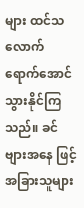များ ထင်သလောက် ရောက်အောင်သွားနိုင်ကြသည်။ ခင်ဗျားအနေ ဖြင့် အခြားသူများ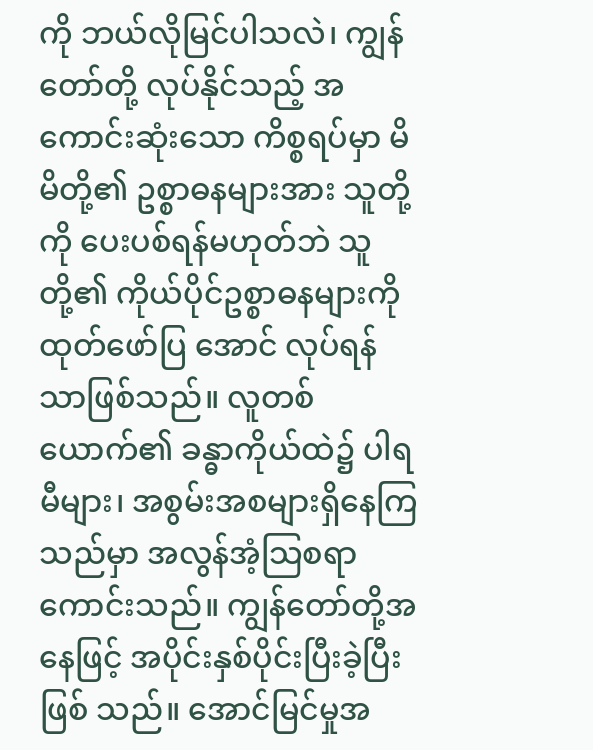ကို ဘယ်လိုမြင်ပါသလဲ၊ ကျွန်တော်တို့ လုပ်နိုင်သည့် အကောင်းဆုံးသော ကိစ္စရပ်မှာ မိမိတို့၏ ဥစ္စာဓနများအား သူတို့ကို ပေးပစ်ရန်မဟုတ်ဘဲ သူတို့၏ ကိုယ်ပိုင်ဥစ္စာဓနများကို ထုတ်ဖော်ပြ အောင် လုပ်ရန်သာဖြစ်သည်။ လူတစ်ယောက်၏ ခန္ဓာကိုယ်ထဲ၌ ပါရမီများ၊ အစွမ်းအစများရှိနေကြသည်မှာ အလွန်အံ့သြစရာ ကောင်းသည်။ ကျွန်တော်တို့အနေဖြင့် အပိုင်းနှစ်ပိုင်းပြီးခဲ့ပြီးဖြစ် သည်။ အောင်မြင်မှုအ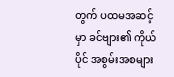တွက် ပထမအဆင့်မှာ ခင်ဗျား၏ ကိုယ်ပိုင် အစွမ်းအစများ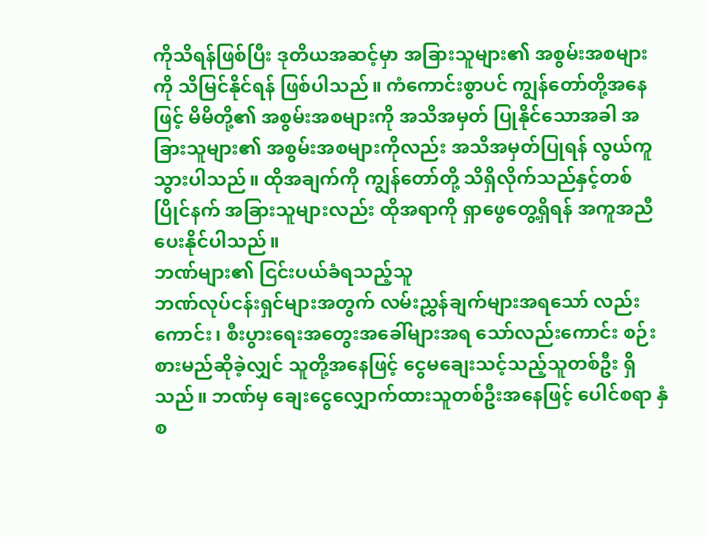ကိုသိရန်ဖြစ်ပြီး ဒုတိယအဆင့်မှာ အခြားသူများ၏ အစွမ်းအစများကို သိမြင်နိုင်ရန် ဖြစ်ပါသည်။ ကံကောင်းစွာပင် ကျွန်တော်တို့အနေဖြင့် မိမိတို့၏ အစွမ်းအစများကို အသိအမှတ် ပြုနိုင်သောအခါ အခြားသူများ၏ အစွမ်းအစများကိုလည်း အသိအမှတ်ပြုရန် လွယ်ကူသွားပါသည်။ ထိုအချက်ကို ကျွန်တော်တို့ သိရှိလိုက်သည်နှင့်တစ်ပြိုင်နက် အခြားသူများလည်း ထိုအရာကို ရှာဖွေတွေ့ရှိရန် အကူအညီပေးနိုင်ပါသည်။
ဘဏ်များ၏ ငြင်းပယ်ခံရသည့်သူ
ဘဏ်လုပ်ငန်းရှင်များအတွက် လမ်းညွှန်ချက်များအရသော် လည်းကောင်း၊ စီးပွားရေးအတွေးအခေါ်များအရ သော်လည်းကောင်း စဉ်းစားမည်ဆိုခဲ့လျှင် သူတို့အနေဖြင့် ငွေမချေးသင့်သည့်သူတစ်ဦး ရှိသည်။ ဘဏ်မှ ချေးငွေလျှောက်ထားသူတစ်ဦးအနေဖြင့် ပေါင်စရာ နှံစ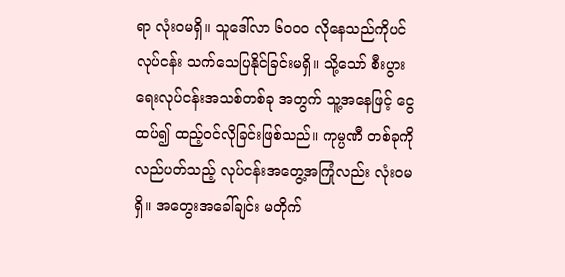ရာ လုံးဝမရှိ။ သူဒေါ်လာ ၆၀၀၀ လိုနေသည်ကိုပင် လုပ်ငန်း သက်သေပြနိုင်ခြင်းမရှိ။ သို့သော် စီးပွားရေးလုပ်ငန်းအသစ်တစ်ခု အတွက် သူ့အနေဖြင့် ငွေထပ်၍ ထည့်ဝင်လိုခြင်းဖြစ်သည်။ ကုမ္ပဏီ တစ်ခုကို လည်ပတ်သည့် လုပ်ငန်းအတွေ့အကြုံလည်း လုံးဝမရှိ။ အတွေးအခေါ်ချင်း မတိုက်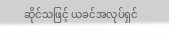ဆိုင်သဖြင့် ယခင်အလုပ်ရှင်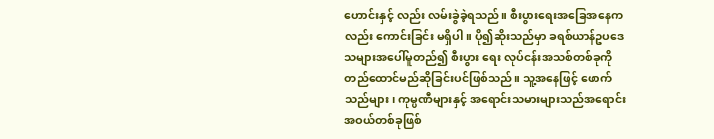ဟောင်းနှင့် လည်း လမ်းခွဲခဲ့ရသည်။ စီးပွားရေးအခြေအနေကလည်း ကောင်းခြင်း မရှိပါ။ ပို၍ဆိုးသည်မှာ ခရစ်ယာန်ဥပဒေသများအပေါ်မူတည်၍ စီးပွား ရေး လုပ်ငန်းအသစ်တစ်ခုကို တည်ထောင်မည်ဆိုခြင်းပင်ဖြစ်သည်။ သူ့အနေဖြင့် ဖောက်သည်များ၊ ကုမ္ပဏီများနှင့် အရောင်းသမားများသည်အရောင်းအဝယ်တစ်ခုဖြစ်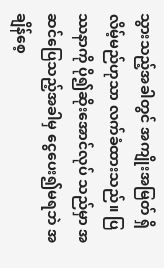သွားသည့်အခါတွင် အကျိုးအမြတ် ရှိလိမ့်မည်ဟုသာ လက်ခံထားသည်။ ပြဿနာကို ပို၍ဆိုးအောင်လုပ် သည်မှာ အဆင်ပြေသည့်အခါမှ ငွေပေး၍မရဘဲ အချိန်စေ့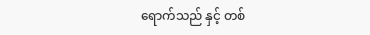ရောက်သည် နှင့် တစ်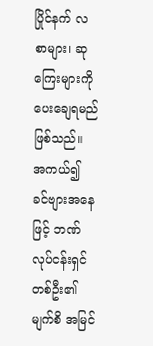ပြိုင်နက် လစာများ၊ ဆုကြေးများကို ပေးချေရမည်ဖြစ်သည်။
အကယ်၍ ခင်ဗျားအနေဖြင့် ဘဏ်လုပ်ငန်းရှင်တစ်ဦး၏ မျက်စိ အမြင်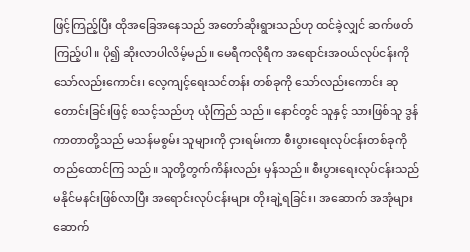ဖြင့်ကြည့်ပြီး ထိုအခြေအနေသည် အတော်ဆိုးရွားသည်ဟု ထင်ခဲ့လျှင် ဆက်ဖတ်ကြည့်ပါ။ ပို၍ ဆိုးလာပါလိမ့်မည်။ မေရီကလိုရီက အရောင်းအဝယ်လုပ်ငန်းကိုသော်လည်းကောင်း၊ လေ့ကျင့်ရေးသင်တန်း တစ်ခုကို သော်လည်းကောင်း ဆုတောင်းခြင်းဖြင့် စသင့်သည်ဟု ယုံကြည် သည်။ နောင်တွင် သူနှင့် သားဖြစ်သူ ဒွန်ကာတာတို့သည် မသန်မစွမ်း သူများကို ငှားရမ်းကာ စီးပွားရေးလုပ်ငန်းတစ်ခုကို တည်ထောင်ကြ သည်။ သူတို့တွက်ကိန်းလည်း မှန်သည်။ စီးပွားရေးလုပ်ငန်းသည် မနိုင်မနင်းဖြစ်လာပြီး အရောင်းလုပ်ငန်းများ တိုးချဲ့ရခြင်း၊ အဆောက် အအုံများ ဆောက်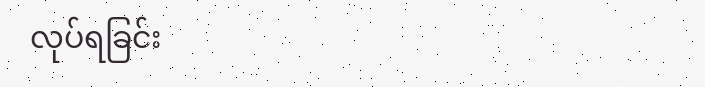လုပ်ရခြင်း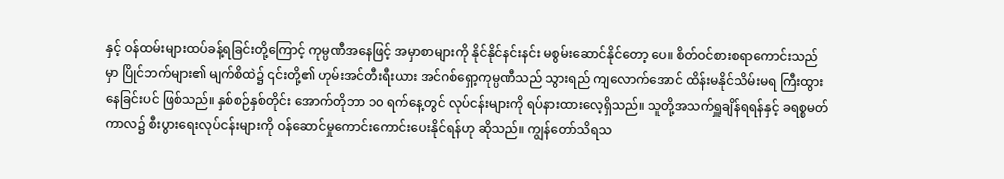နှင့် ဝန်ထမ်းများထပ်ခန့်ရခြင်းတို့ကြောင့် ကုမ္ပဏီအနေဖြင့် အမှာစာများကို နိုင်နိုင်နင်းနင်း မစွမ်းဆောင်နိုင်တော့ ပေ။ စိတ်ဝင်စားစရာကောင်းသည်မှာ ပြိုင်ဘက်များ၏ မျက်စိထဲ၌ ၎င်းတို့၏ ဟုမ်းအင်တီးရီးယား အင်ဂစ်ရှော့ကုမ္ပဏီသည် သွားရည် ကျလောက်အောင် ထိန်းမနိုင်သိမ်းမရ ကြီးထွားနေခြင်းပင် ဖြစ်သည်။ နှစ်စဉ်နှစ်တိုင်း အောက်တိုဘာ ၁၀ ရက်နေ့တွင် လုပ်ငန်းများကို ရပ်နားထားလေ့ရှိသည်။ သူတို့အသက်ရှူချိန်ရရန်နှင့် ခရစ္စမတ် ကာလ၌ စီးပွားရေးလုပ်ငန်းများကို ဝန်ဆောင်မှုကောင်းကောင်းပေးနိုင်ရန်ဟု ဆိုသည်။ ကျွန်တော်သိရသ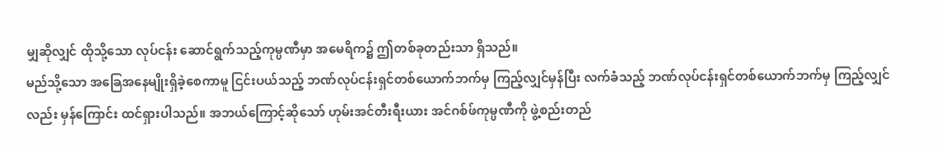မျှဆိုလျှင် ထိုသို့သော လုပ်ငန်း ဆောင်ရွက်သည့်ကုမ္ပဏီမှာ အမေရိက၌ ဤတစ်ခုတည်းသာ ရှိသည်။
မည်သို့သော အခြေအနေမျိုးရှိခဲ့စေကာမူ ငြင်းပယ်သည့် ဘဏ်လုပ်ငန်းရှင်တစ်ယောက်ဘက်မှ ကြည့်လျှင်မှန်ပြီး လက်ခံသည့် ဘဏ်လုပ်ငန်းရှင်တစ်ယောက်ဘက်မှ ကြည့်လျှင်လည်း မှန်ကြောင်း ထင်ရှားပါသည်။ အဘယ်ကြောင့်ဆိုသော် ဟုမ်းအင်တီးရီးယား အင်ဂစ်ဖ်ကုမ္ပဏီကို ဖွဲ့စည်းတည်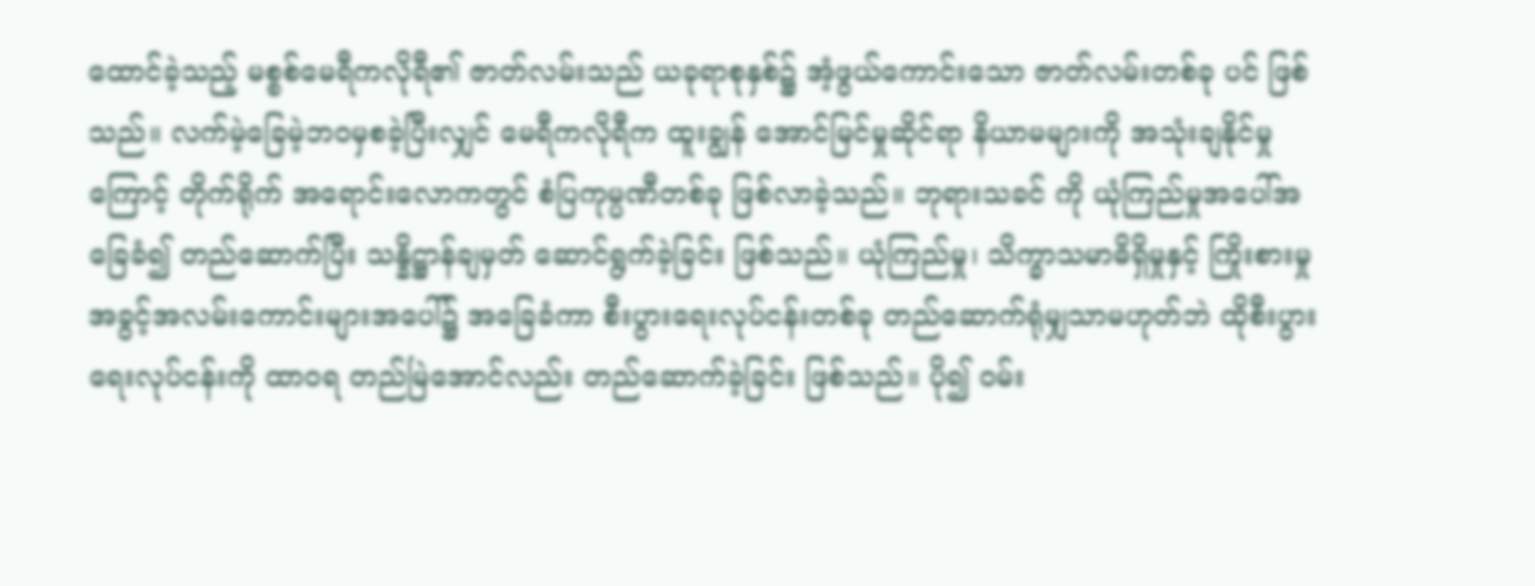ထောင်ခဲ့သည့် မစ္စစ်မေရီကလိုရီ၏ ဇာတ်လမ်းသည် ယခုရာစုနှစ်၌ အံ့ဖွယ်ကောင်းသော ဇာတ်လမ်းတစ်ခု ပင် ဖြစ်သည်။ လက်မဲ့ခြေမဲ့ဘဝမှစခဲ့ပြီးလျှင် မေရီကလိုရီက ထူးချွန် အောင်မြင်မှုဆိုင်ရာ နိယာမများကို အသုံးချနိုင်မှုကြောင့် တိုက်ရိုက် အရောင်းလောကတွင် စံပြကုမ္ပဏီတစ်ခု ဖြစ်လာခဲ့သည်။ ဘုရားသခင် ကို ယုံကြည်မှုအပေါ်အခြေခံ၍ တည်ဆောက်ပြီး သန္နိဋ္ဌာန်ချမှတ် ဆောင်ရွက်ခဲ့ခြင်း ဖြစ်သည်။ ယုံကြည်မှု၊ သိက္ခာသမာဓိရှိမှုနှင့် ကြိုးစားမှု အခွင့်အလမ်းကောင်းများအပေါ်၌ အခြေခံကာ စီးပွားရေးလုပ်ငန်းတစ်ခု တည်ဆောက်ရုံမျှသာမဟုတ်ဘဲ ထိုစီးပွားရေးလုပ်ငန်းကို ထာဝရ တည်မြဲအောင်လည်း တည်ဆောက်ခဲ့ခြင်း ဖြစ်သည်။ ပို၍ ဝမ်း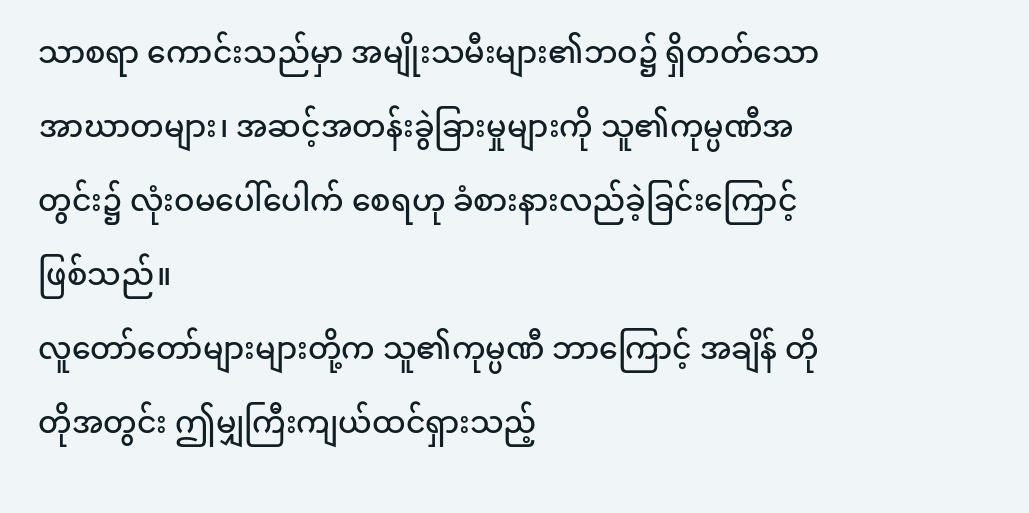သာစရာ ကောင်းသည်မှာ အမျိုးသမီးများ၏ဘဝ၌ ရှိတတ်သော အာဃာတများ၊ အဆင့်အတန်းခွဲခြားမှုများကို သူ၏ကုမ္ပဏီအတွင်း၌ လုံးဝမပေါ်ပေါက် စေရဟု ခံစားနားလည်ခဲ့ခြင်းကြောင့် ဖြစ်သည်။
လူတော်တော်များများတို့က သူ၏ကုမ္ပဏီ ဘာကြောင့် အချိန် တိုတိုအတွင်း ဤမျှကြီးကျယ်ထင်ရှားသည့်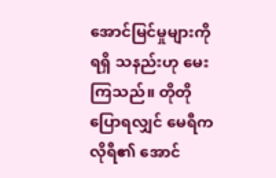အောင်မြင်မှုများကို ရရှိ သနည်းဟု မေးကြသည်။ တိုတိုပြောရလျှင် မေရီကလိုရီ၏ အောင်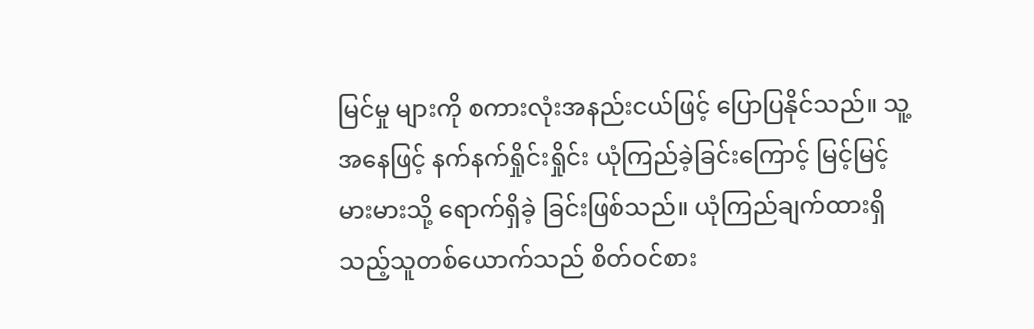မြင်မှု များကို စကားလုံးအနည်းငယ်ဖြင့် ပြောပြနိုင်သည်။ သူ့အနေဖြင့် နက်နက်ရှိုင်းရှိုင်း ယုံကြည်ခဲ့ခြင်းကြောင့် မြင့်မြင့်မားမားသို့ ရောက်ရှိခဲ့ ခြင်းဖြစ်သည်။ ယုံကြည်ချက်ထားရှိသည့်သူတစ်ယောက်သည် စိတ်ဝင်စား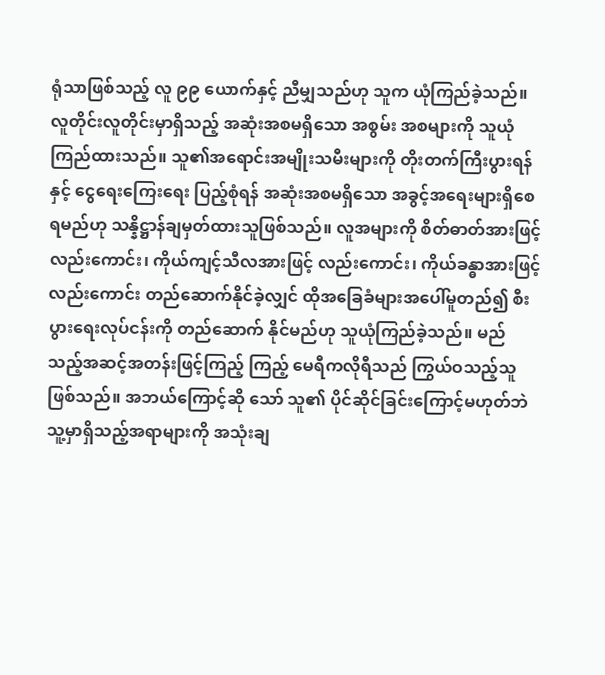ရုံသာဖြစ်သည့် လူ ၉၉ ယောက်နှင့် ညီမျှသည်ဟု သူက ယုံကြည်ခဲ့သည်။ လူတိုင်းလူတိုင်းမှာရှိသည့် အဆုံးအစမရှိသော အစွမ်း အစများကို သူယုံကြည်ထားသည်။ သူ၏အရောင်းအမျိုးသမီးများကို တိုးတက်ကြီးပွားရန်နှင့် ငွေရေးကြေးရေး ပြည့်စုံရန် အဆုံးအစမရှိသော အခွင့်အရေးများရှိစေရမည်ဟု သန္နိဋ္ဌာန်ချမှတ်ထားသူဖြစ်သည်။ လူအများကို စိတ်ဓာတ်အားဖြင့်လည်းကောင်း၊ ကိုယ်ကျင့်သီလအားဖြင့် လည်းကောင်း၊ ကိုယ်ခန္ဓာအားဖြင့်လည်းကောင်း တည်ဆောက်နိုင်ခဲ့လျှင် ထိုအခြေခံများအပေါ်မူတည်၍ စီးပွားရေးလုပ်ငန်းကို တည်ဆောက် နိုင်မည်ဟု သူယုံကြည်ခဲ့သည်။ မည်သည့်အဆင့်အတန်းဖြင့်ကြည့် ကြည့် မေရီကလိုရီသည် ကြွယ်ဝသည့်သူ ဖြစ်သည်။ အဘယ်ကြောင့်ဆို သော် သူ၏ ပိုင်ဆိုင်ခြင်းကြောင့်မဟုတ်ဘဲ သူ့မှာရှိသည့်အရာများကို အသုံးချ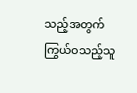သည့်အတွက် ကြွယ်ဝသည့်သူ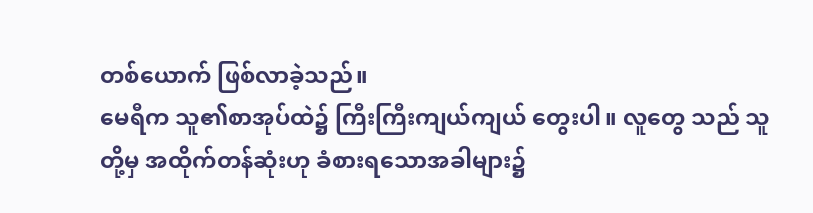တစ်ယောက် ဖြစ်လာခဲ့သည်။
မေရီက သူ၏စာအုပ်ထဲ၌ ကြီးကြီးကျယ်ကျယ် တွေးပါ။ လူတွေ သည် သူတို့မှ အထိုက်တန်ဆုံးဟု ခံစားရသောအခါများ၌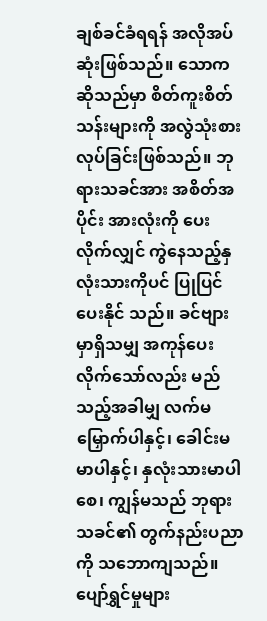ချစ်ခင်ခံရရန် အလိုအပ်ဆုံးဖြစ်သည်။ သောကဆိုသည်မှာ စိတ်ကူးစိတ်သန်းများကို အလွဲသုံးစားလုပ်ခြင်းဖြစ်သည်။ ဘုရားသခင်အား အစိတ်အပိုင်း အားလုံးကို ပေးလိုက်လျှင် ကွဲနေသည့်နှလုံးသားကိုပင် ပြုပြင်ပေးနိုင် သည်။ ခင်ဗျားမှာရှိသမျှ အကုန်ပေးလိုက်သော်လည်း မည်သည့်အခါမျှ လက်မမြှောက်ပါနှင့်၊ ခေါင်းမမာပါနှင့်၊ နှလုံးသားမာပါစေ၊ ကျွန်မသည် ဘုရားသခင်၏ တွက်နည်းပညာကို သဘောကျသည်။ ပျော်ရွှင်မှုများ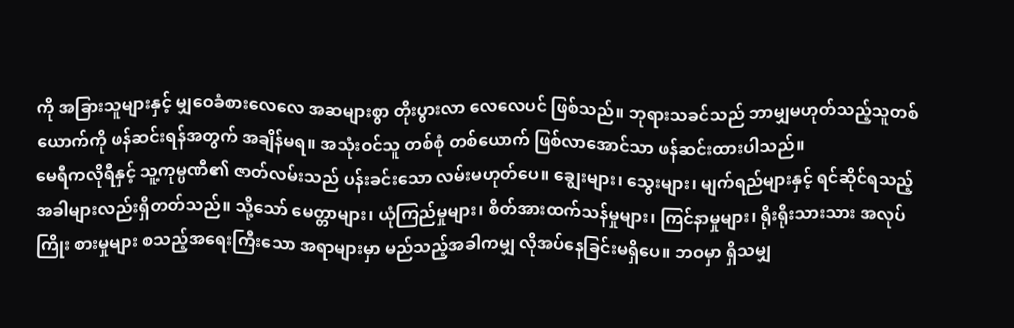ကို အခြားသူများနှင့် မျှဝေခံစားလေလေ အဆများစွာ တိုးပွားလာ လေလေပင် ဖြစ်သည်။ ဘုရားသခင်သည် ဘာမျှမဟုတ်သည့်သူတစ် ယောက်ကို ဖန်ဆင်းရန်အတွက် အချိန်မရ။ အသုံးဝင်သူ တစ်စုံ တစ်ယောက် ဖြစ်လာအောင်သာ ဖန်ဆင်းထားပါသည်။
မေရီကလိုရီနှင့် သူ့ကုမ္ပဏီ၏ ဇာတ်လမ်းသည် ပန်းခင်းသော လမ်းမဟုတ်ပေ။ ချွေးများ၊ သွေးများ၊ မျက်ရည်များနှင့် ရင်ဆိုင်ရသည့် အခါများလည်းရှိတတ်သည်။ သို့သော် မေတ္တာများ၊ ယုံကြည်မှုများ၊ စိတ်အားထက်သန်မှုများ၊ ကြင်နာမှုများ၊ ရိုးရိုးသားသား အလုပ်ကြိုး စားမှုများ စသည့်အရေးကြီးသော အရာများမှာ မည်သည့်အခါကမျှ လိုအပ်နေခြင်းမရှိပေ။ ဘဝမှာ ရှိသမျှ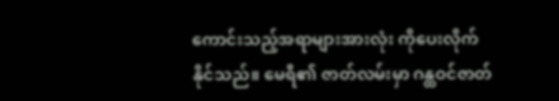ကောင်းသည့်အရာများအားလုံး ကိုပေးလိုက်နိုင်သည်။ မေရီ၏ ဇာတ်လမ်းမှာ ဂန္ထဝင်ဇာတ်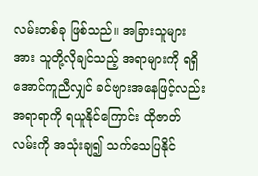လမ်းတစ်ခု ဖြစ်သည်။ အခြားသူများအား သူတို့လိုချင်သည့် အရာများကို ရရှိ အောင်ကူညီလျှင် ခင်ဗျားအနေဖြင့်လည်း အရာရာကို ရယူနိုင်ကြောင်း ထိုဇာတ်လမ်းကို အသုံးချ၍ သက်သေပြနိုင်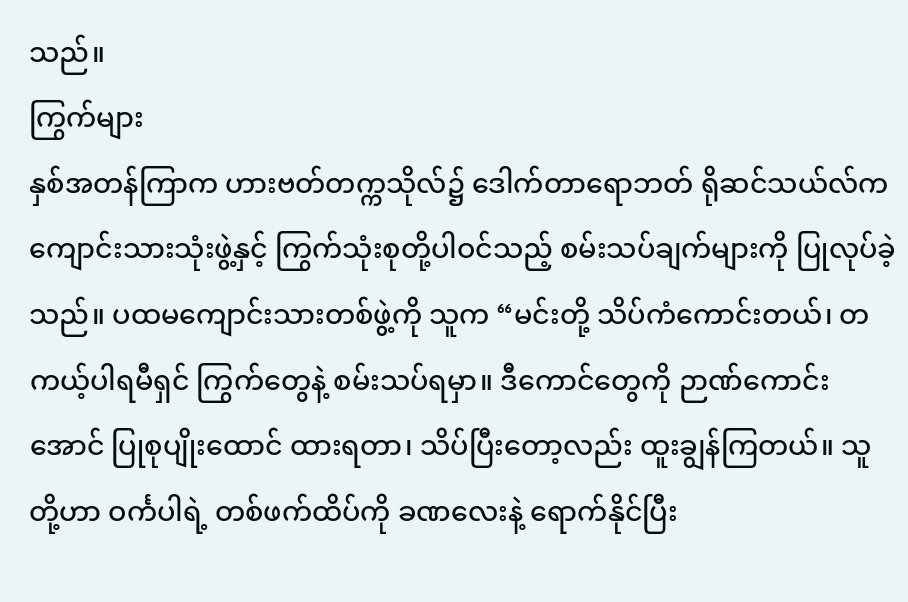သည်။
ကြွက်များ
နှစ်အတန်ကြာက ဟားဗတ်တက္ကသိုလ်၌ ဒေါက်တာရောဘတ် ရိုဆင်သယ်လ်က ကျောင်းသားသုံးဖွဲ့နှင့် ကြွက်သုံးစုတို့ပါဝင်သည့် စမ်းသပ်ချက်များကို ပြုလုပ်ခဲ့သည်။ ပထမကျောင်းသားတစ်ဖွဲ့ကို သူက “မင်းတို့ သိပ်ကံကောင်းတယ်၊ တကယ့်ပါရမီရှင် ကြွက်တွေနဲ့ စမ်းသပ်ရမှာ။ ဒီကောင်တွေကို ဉာဏ်ကောင်းအောင် ပြုစုပျိုးထောင် ထားရတာ၊ သိပ်ပြီးတော့လည်း ထူးချွန်ကြတယ်။ သူတို့ဟာ ဝင်္ကပါရဲ့ တစ်ဖက်ထိပ်ကို ခဏလေးနဲ့ ရောက်နိုင်ပြီး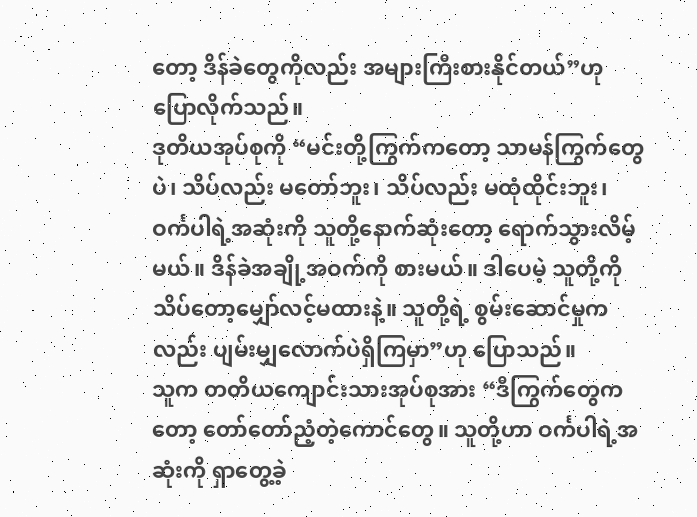တော့ ဒိန်ခဲတွေကိုလည်း အများကြီးစားနိုင်တယ်”ဟု ပြောလိုက်သည်။
ဒုတိယအုပ်စုကို “မင်းတို့ကြွက်ကတော့ သာမန်ကြွက်တွေပဲ၊ သိပ်လည်း မတော်ဘူး၊ သိပ်လည်း မထုံထိုင်းဘူး၊ ဝင်္ကပါရဲ့အဆုံးကို သူတို့နောက်ဆုံးတော့ ရောက်သွားလိမ့်မယ်။ ဒိန်ခဲအချို့အဝက်ကို စားမယ်။ ဒါပေမဲ့ သူတို့ကို သိပ်တော့မျှော်လင့်မထားနဲ့။ သူတို့ရဲ့ စွမ်းဆောင်မှုကလည်း ပျမ်းမျှလောက်ပဲရှိကြမှာ”ဟု ပြောသည်။
သူက တတိယကျောင်းသားအုပ်စုအား “ဒီကြွက်တွေကတော့ တော်တော်ညံ့တဲ့ကောင်တွေ။ သူတို့ဟာ ဝင်္ကပါရဲ့အဆုံးကို ရှာတွေ့ခဲ့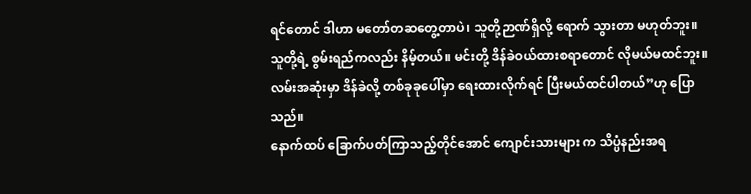ရင်တောင် ဒါဟာ မတော်တဆတွေ့တာပဲ၊ သူတို့ဉာဏ်ရှိလို့ ရောက် သွားတာ မဟုတ်ဘူး။ သူတို့ရဲ့ စွမ်းရည်ကလည်း နိမ့်တယ်။ မင်းတို့ ဒိန်ခဲဝယ်ထားစရာတောင် လိုမယ်မထင်ဘူး။ လမ်းအဆုံးမှာ ဒိန်ခဲလို့ တစ်ခုခုပေါ်မှာ ရေးထားလိုက်ရင် ပြီးမယ်ထင်ပါတယ်”ဟု ပြောသည်။
နောက်ထပ် ခြောက်ပတ်ကြာသည့်တိုင်အောင် ကျောင်းသားများ က သိပ္ပံနည်းအရ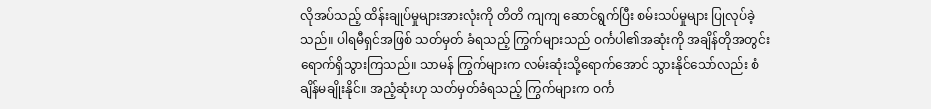လိုအပ်သည့် ထိန်းချုပ်မှုများအားလုံးကို တိတိ ကျကျ ဆောင်ရွက်ပြီး စမ်းသပ်မှုများ ပြုလုပ်ခဲ့သည်။ ပါရမီရှင်အဖြစ် သတ်မှတ် ခံရသည့် ကြွက်များသည် ဝင်္ကပါ၏အဆုံးကို အချိန်တိုအတွင်း ရောက်ရှိသွားကြသည်။ သာမန် ကြွက်များက လမ်းဆုံးသို့ရောက်အောင် သွားနိုင်သော်လည်း စံချိန်မချိုးနိုင်။ အညံ့ဆုံးဟု သတ်မှတ်ခံရသည့် ကြွက်များက ဝင်္က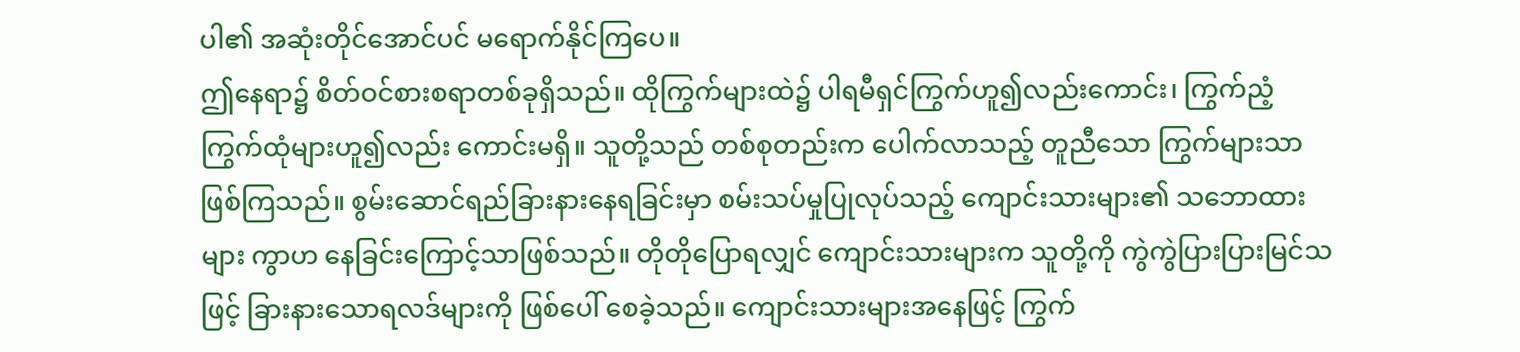ပါ၏ အဆုံးတိုင်အောင်ပင် မရောက်နိုင်ကြပေ။
ဤနေရာ၌ စိတ်ဝင်စားစရာတစ်ခုရှိသည်။ ထိုကြွက်များထဲ၌ ပါရမီရှင်ကြွက်ဟူ၍လည်းကောင်း၊ ကြွက်ညံ့ကြွက်ထုံများဟူ၍လည်း ကောင်းမရှိ။ သူတို့သည် တစ်စုတည်းက ပေါက်လာသည့် တူညီသော ကြွက်များသာ ဖြစ်ကြသည်။ စွမ်းဆောင်ရည်ခြားနားနေရခြင်းမှာ စမ်းသပ်မှုပြုလုပ်သည့် ကျောင်းသားများ၏ သဘောထားများ ကွာဟ နေခြင်းကြောင့်သာဖြစ်သည်။ တိုတိုပြောရလျှင် ကျောင်းသားများက သူတို့ကို ကွဲကွဲပြားပြားမြင်သဖြင့် ခြားနားသောရလဒ်များကို ဖြစ်ပေါ် စေခဲ့သည်။ ကျောင်းသားများအနေဖြင့် ကြွက်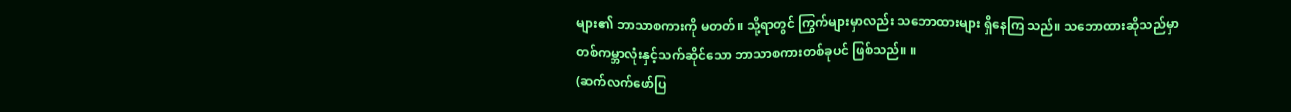များ၏ ဘာသာစကားကို မတတ်။ သို့ရာတွင် ကြွက်များမှာလည်း သဘောထားများ ရှိနေကြ သည်။ သဘောထားဆိုသည်မှာ တစ်ကမ္ဘာလုံးနှင့်သက်ဆိုင်သော ဘာသာစကားတစ်ခုပင် ဖြစ်သည်။ ။
(ဆက်လက်ဖော်ပြ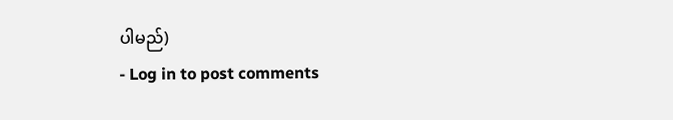ပါမည်)
- Log in to post comments